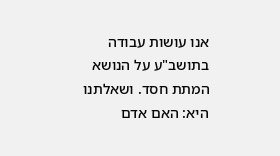אנו עושות עבודה בתושב"ע על הנושא המתת חסד. ושאלתנו היא: האם אדם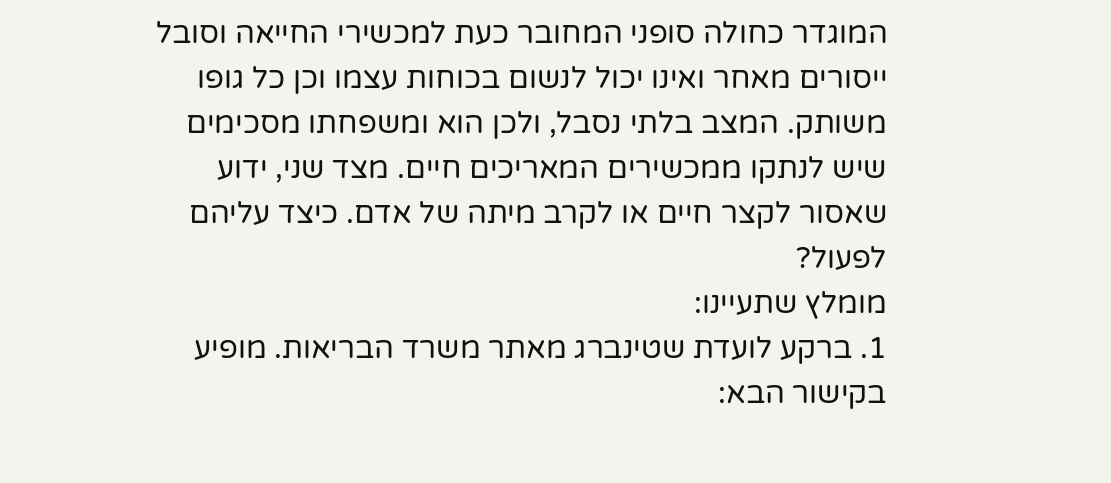המוגדר כחולה סופני המחובר כעת למכשירי החייאה וסובל ייסורים מאחר ואינו יכול לנשום בכוחות עצמו וכן כל גופו משותק. המצב בלתי נסבל, ולכן הוא ומשפחתו מסכימים שיש לנתקו ממכשירים המאריכים חיים. מצד שני, ידוע שאסור לקצר חיים או לקרב מיתה של אדם. כיצד עליהם לפעול?
מומלץ שתעיינו:
1. ברקע לועדת שטינברג מאתר משרד הבריאות. מופיע בקישור הבא: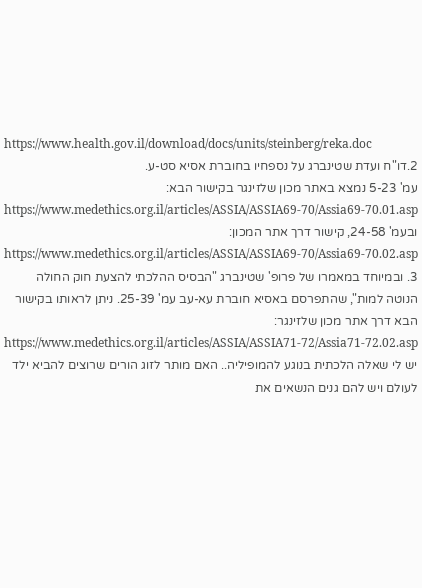https://www.health.gov.il/download/docs/units/steinberg/reka.doc
2.דו"ח ועדת שטינברג על נספחיו בחוברת אסיא סט-ע.
עמ' 5-23 נמצא באתר מכון שלזינגר בקישור הבא:
https://www.medethics.org.il/articles/ASSIA/ASSIA69-70/Assia69-70.01.asp
ובעמ' 24-58, קישור דרך אתר המכון:
https://www.medethics.org.il/articles/ASSIA/ASSIA69-70/Assia69-70.02.asp
3. ובמיוחד במאמרו של פרופ' שטינברג "הבסיס ההלכתי להצעת חוק החולה הנוטה למות", שהתפרסם באסיא חוברת עא-עב עמ' 25-39. ניתן לראותו בקישור הבא דרך אתר מכון שלזינגר:
https://www.medethics.org.il/articles/ASSIA/ASSIA71-72/Assia71-72.02.asp
יש לי שאלה הלכתית בנוגע להמופיליה.. האם מותר לזוג הורים שרוצים להביא ילד לעולם ויש להם גנים הנשאים את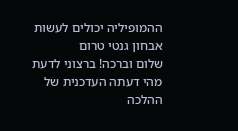ההמופיליה יכולים לעשות אבחון גנטי טרום
שלום וברכה! ברצוני לדעת מהי דעתה העדכנית של ההלכה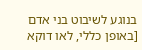בנוגע לשיבוט בני אדם [באופן כללי, לאו דוקא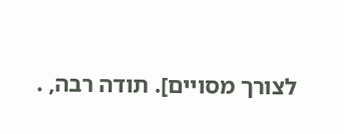לצורך מסויים]. תודה רבה, .